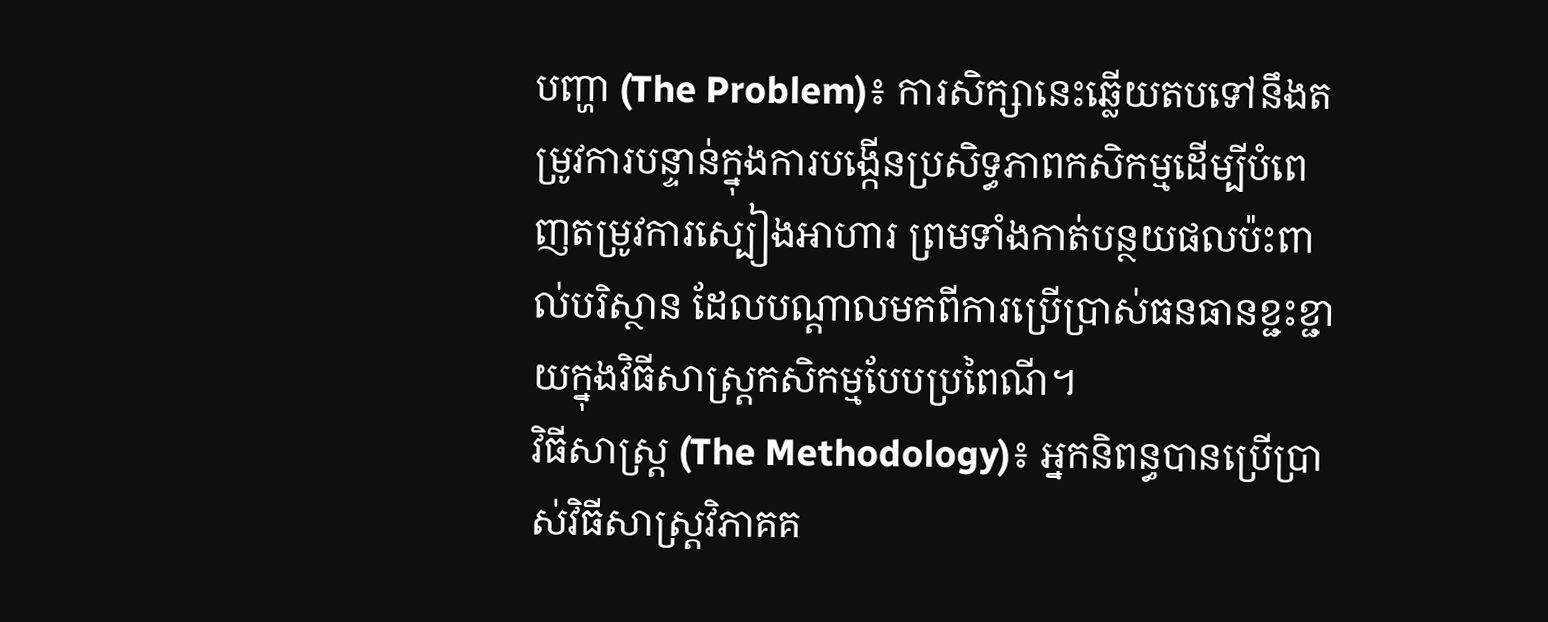បញ្ហា (The Problem)៖ ការសិក្សានេះឆ្លើយតបទៅនឹងតម្រូវការបន្ទាន់ក្នុងការបង្កើនប្រសិទ្ធភាពកសិកម្មដើម្បីបំពេញតម្រូវការស្បៀងអាហារ ព្រមទាំងកាត់បន្ថយផលប៉ះពាល់បរិស្ថាន ដែលបណ្តាលមកពីការប្រើប្រាស់ធនធានខ្ជះខ្ជាយក្នុងវិធីសាស្រ្តកសិកម្មបែបប្រពៃណី។
វិធីសាស្ត្រ (The Methodology)៖ អ្នកនិពន្ធបានប្រើប្រាស់វិធីសាស្រ្តវិភាគគ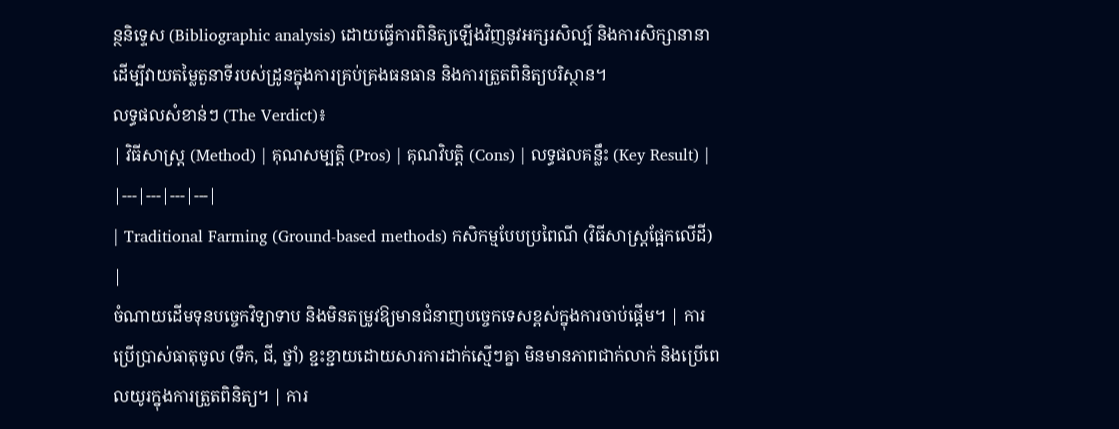ន្ថនិទ្ទេស (Bibliographic analysis) ដោយធ្វើការពិនិត្យឡើងវិញនូវអក្សរសិល្ប៍ និងការសិក្សានានាដើម្បីវាយតម្លៃតួនាទីរបស់ដ្រូនក្នុងការគ្រប់គ្រងធនធាន និងការត្រួតពិនិត្យបរិស្ថាន។
លទ្ធផលសំខាន់ៗ (The Verdict)៖
| វិធីសាស្ត្រ (Method) | គុណសម្បត្តិ (Pros) | គុណវិបត្តិ (Cons) | លទ្ធផលគន្លឹះ (Key Result) |
|---|---|---|---|
| Traditional Farming (Ground-based methods) កសិកម្មបែបប្រពៃណី (វិធីសាស្ត្រផ្អែកលើដី) |
ចំណាយដើមទុនបច្ចេកវិទ្យាទាប និងមិនតម្រូវឱ្យមានជំនាញបច្ចេកទេសខ្ពស់ក្នុងការចាប់ផ្តើម។ | ការប្រើប្រាស់ធាតុចូល (ទឹក, ជី, ថ្នាំ) ខ្ជះខ្ជាយដោយសារការដាក់ស្មើៗគ្នា មិនមានភាពជាក់លាក់ និងប្រើពេលយូរក្នុងការត្រួតពិនិត្យ។ | ការ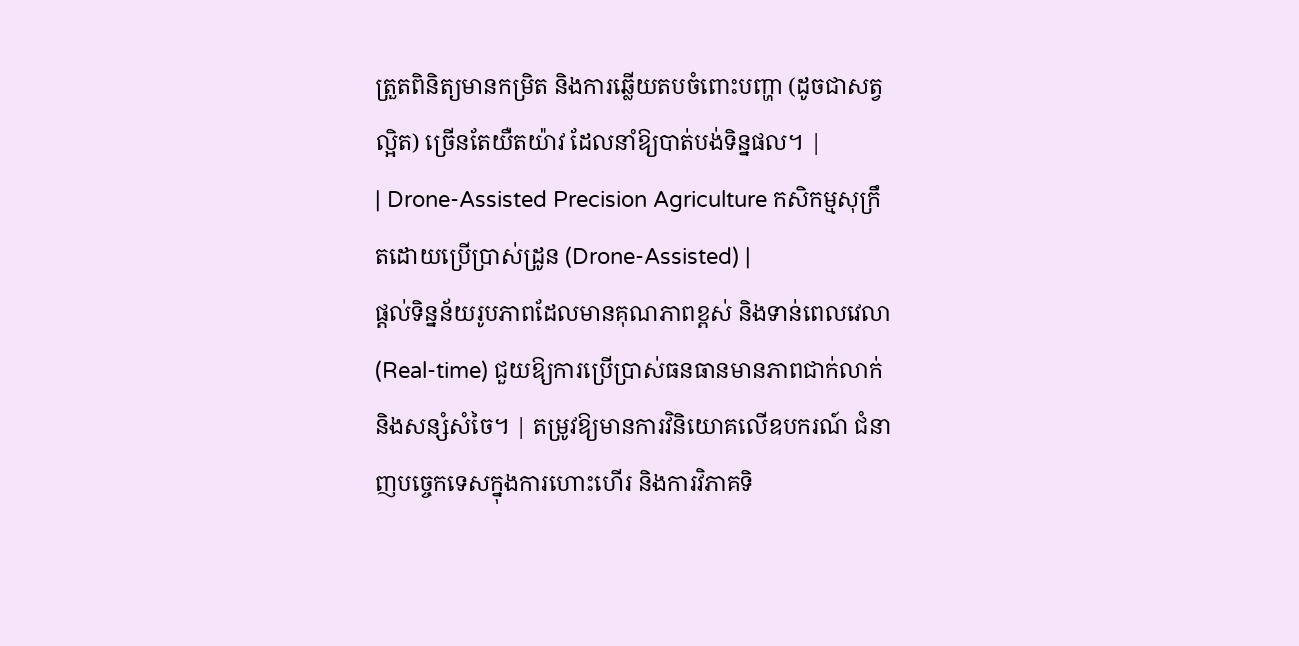ត្រួតពិនិត្យមានកម្រិត និងការឆ្លើយតបចំពោះបញ្ហា (ដូចជាសត្វល្អិត) ច្រើនតែយឺតយ៉ាវ ដែលនាំឱ្យបាត់បង់ទិន្នផល។ |
| Drone-Assisted Precision Agriculture កសិកម្មសុក្រឹតដោយប្រើប្រាស់ដ្រូន (Drone-Assisted) |
ផ្តល់ទិន្នន័យរូបភាពដែលមានគុណភាពខ្ពស់ និងទាន់ពេលវេលា (Real-time) ជួយឱ្យការប្រើប្រាស់ធនធានមានភាពជាក់លាក់ និងសន្សំសំចៃ។ | តម្រូវឱ្យមានការវិនិយោគលើឧបករណ៍ ជំនាញបច្ចេកទេសក្នុងការហោះហើរ និងការវិភាគទិ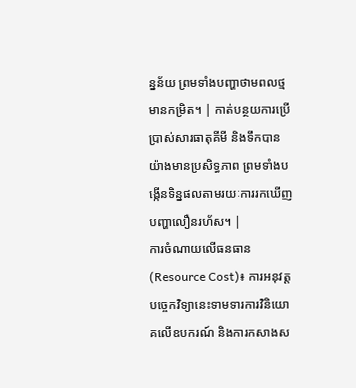ន្នន័យ ព្រមទាំងបញ្ហាថាមពលថ្មមានកម្រិត។ | កាត់បន្ថយការប្រើប្រាស់សារធាតុគីមី និងទឹកបានយ៉ាងមានប្រសិទ្ធភាព ព្រមទាំងបង្កើនទិន្នផលតាមរយៈការរកឃើញបញ្ហាលឿនរហ័ស។ |
ការចំណាយលើធនធាន (Resource Cost)៖ ការអនុវត្តបច្ចេកវិទ្យានេះទាមទារការវិនិយោគលើឧបករណ៍ និងការកសាងស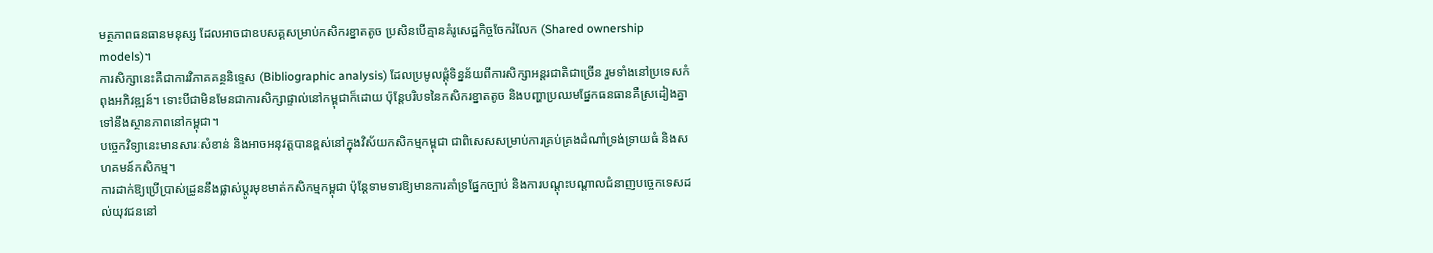មត្ថភាពធនធានមនុស្ស ដែលអាចជាឧបសគ្គសម្រាប់កសិករខ្នាតតូច ប្រសិនបើគ្មានគំរូសេដ្ឋកិច្ចចែករំលែក (Shared ownership models)។
ការសិក្សានេះគឺជាការវិភាគគន្ថនិទ្ទេស (Bibliographic analysis) ដែលប្រមូលផ្តុំទិន្នន័យពីការសិក្សាអន្តរជាតិជាច្រើន រួមទាំងនៅប្រទេសកំពុងអភិវឌ្ឍន៍។ ទោះបីជាមិនមែនជាការសិក្សាផ្ទាល់នៅកម្ពុជាក៏ដោយ ប៉ុន្តែបរិបទនៃកសិករខ្នាតតូច និងបញ្ហាប្រឈមផ្នែកធនធានគឺស្រដៀងគ្នាទៅនឹងស្ថានភាពនៅកម្ពុជា។
បច្ចេកវិទ្យានេះមានសារៈសំខាន់ និងអាចអនុវត្តបានខ្ពស់នៅក្នុងវិស័យកសិកម្មកម្ពុជា ជាពិសេសសម្រាប់ការគ្រប់គ្រងដំណាំទ្រង់ទ្រាយធំ និងសហគមន៍កសិកម្ម។
ការដាក់ឱ្យប្រើប្រាស់ដ្រូននឹងផ្លាស់ប្តូរមុខមាត់កសិកម្មកម្ពុជា ប៉ុន្តែទាមទារឱ្យមានការគាំទ្រផ្នែកច្បាប់ និងការបណ្តុះបណ្តាលជំនាញបច្ចេកទេសដល់យុវជននៅ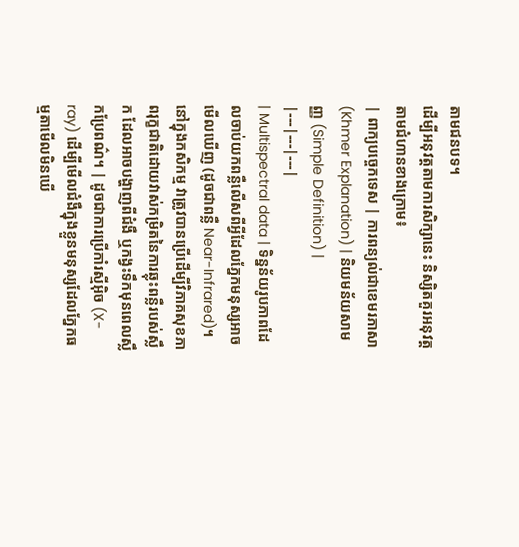តាមជនបទ។
ដើម្បីអនុវត្តតាមការសិក្សានេះ និស្សិតគួរអនុវត្តតាមជំហានខាងក្រោម៖
| ពាក្យបច្ចេកទេស | ការពន្យល់ជាខេមរភាសា (Khmer Explanation) | និយមន័យសាមញ្ញ (Simple Definition) |
|---|---|---|
| Multispectral data | ទិន្នន័យរូបភាពដែលចាប់យកពន្លឺលើសពីអ្វីដែលភ្នែកមនុស្សអាចមើលឃើញ (ដូចជាពន្លឺ Near-Infrared)។ នៅក្នុងកសិកម្ម វាត្រូវបានប្រើដើម្បីវិភាគសុខភាពរុក្ខជាតិដោយវាស់កម្រិតនៃការឆ្លុះពន្លឺរបស់ស្លឹក ដែលអាចបង្ហាញពីជំងឺ ឬកង្វះទឹកមុនពេលស្លឹកប្រែពណ៌។ | ដូចជាការប្រើកាំរស្មីអ៊ិច (X-ray) ដើម្បីមើលជំងឺក្នុងខ្លួនមនុស្សដែលភ្នែកធម្មតាមើលមិនឃើ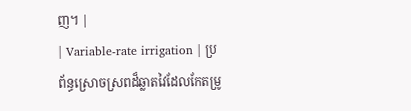ញ។ |
| Variable-rate irrigation | ប្រព័ន្ធស្រោចស្រពដ៏ឆ្លាតវៃដែលកែតម្រូ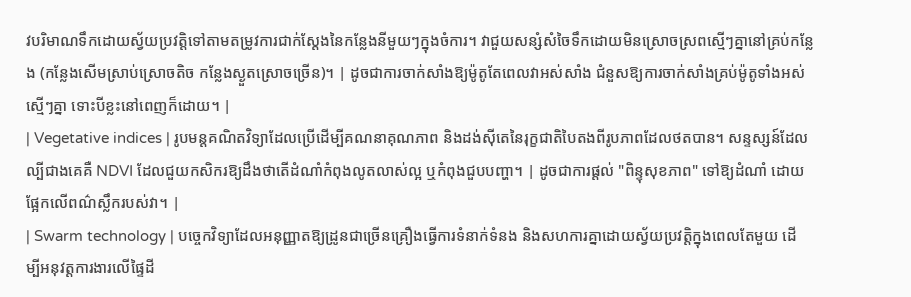វបរិមាណទឹកដោយស្វ័យប្រវត្តិទៅតាមតម្រូវការជាក់ស្តែងនៃកន្លែងនីមួយៗក្នុងចំការ។ វាជួយសន្សំសំចៃទឹកដោយមិនស្រោចស្រពស្មើៗគ្នានៅគ្រប់កន្លែង (កន្លែងសើមស្រាប់ស្រោចតិច កន្លែងស្ងួតស្រោចច្រើន)។ | ដូចជាការចាក់សាំងឱ្យម៉ូតូតែពេលវាអស់សាំង ជំនួសឱ្យការចាក់សាំងគ្រប់ម៉ូតូទាំងអស់ស្មើៗគ្នា ទោះបីខ្លះនៅពេញក៏ដោយ។ |
| Vegetative indices | រូបមន្តគណិតវិទ្យាដែលប្រើដើម្បីគណនាគុណភាព និងដង់ស៊ីតេនៃរុក្ខជាតិបៃតងពីរូបភាពដែលថតបាន។ សន្ទស្សន៍ដែលល្បីជាងគេគឺ NDVI ដែលជួយកសិករឱ្យដឹងថាតើដំណាំកំពុងលូតលាស់ល្អ ឬកំពុងជួបបញ្ហា។ | ដូចជាការផ្តល់ "ពិន្ទុសុខភាព" ទៅឱ្យដំណាំ ដោយផ្អែកលើពណ៌ស្លឹករបស់វា។ |
| Swarm technology | បច្ចេកវិទ្យាដែលអនុញ្ញាតឱ្យដ្រូនជាច្រើនគ្រឿងធ្វើការទំនាក់ទំនង និងសហការគ្នាដោយស្វ័យប្រវត្តិក្នុងពេលតែមួយ ដើម្បីអនុវត្តការងារលើផ្ទៃដី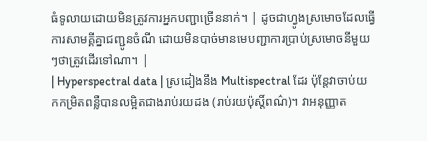ធំទូលាយដោយមិនត្រូវការអ្នកបញ្ជាច្រើននាក់។ | ដូចជាហ្វូងស្រមោចដែលធ្វើការសាមគ្គីគ្នាជញ្ជូនចំណី ដោយមិនបាច់មានមេបញ្ជាការប្រាប់ស្រមោចនីមួយៗថាត្រូវដើរទៅណា។ |
| Hyperspectral data | ស្រដៀងនឹង Multispectral ដែរ ប៉ុន្តែវាចាប់យកកម្រិតពន្លឺបានលម្អិតជាងរាប់រយដង (រាប់រយប៉ុស្តិ៍ពណ៌)។ វាអនុញ្ញាត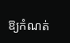ឱ្យកំណត់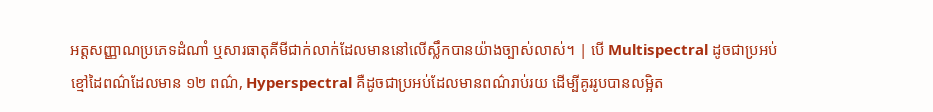អត្តសញ្ញាណប្រភេទដំណាំ ឬសារធាតុគីមីជាក់លាក់ដែលមាននៅលើស្លឹកបានយ៉ាងច្បាស់លាស់។ | បើ Multispectral ដូចជាប្រអប់ខ្មៅដៃពណ៌ដែលមាន ១២ ពណ៌, Hyperspectral គឺដូចជាប្រអប់ដែលមានពណ៌រាប់រយ ដើម្បីគូររូបបានលម្អិត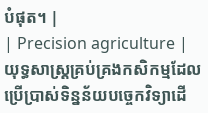បំផុត។ |
| Precision agriculture | យុទ្ធសាស្ត្រគ្រប់គ្រងកសិកម្មដែលប្រើប្រាស់ទិន្នន័យបច្ចេកវិទ្យាដើ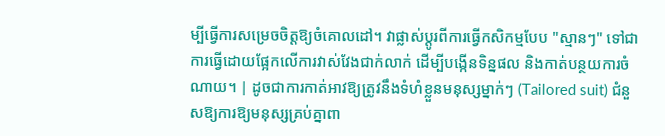ម្បីធ្វើការសម្រេចចិត្តឱ្យចំគោលដៅ។ វាផ្លាស់ប្តូរពីការធ្វើកសិកម្មបែប "ស្មានៗ" ទៅជាការធ្វើដោយផ្អែកលើការវាស់វែងជាក់លាក់ ដើម្បីបង្កើនទិន្នផល និងកាត់បន្ថយការចំណាយ។ | ដូចជាការកាត់អាវឱ្យត្រូវនឹងទំហំខ្លួនមនុស្សម្នាក់ៗ (Tailored suit) ជំនួសឱ្យការឱ្យមនុស្សគ្រប់គ្នាពា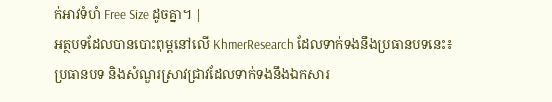ក់អាវទំហំ Free Size ដូចគ្នា។ |
អត្ថបទដែលបានបោះពុម្ពនៅលើ KhmerResearch ដែលទាក់ទងនឹងប្រធានបទនេះ៖
ប្រធានបទ និងសំណួរស្រាវជ្រាវដែលទាក់ទងនឹងឯកសារ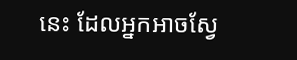នេះ ដែលអ្នកអាចស្វែ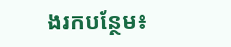ងរកបន្ថែម៖